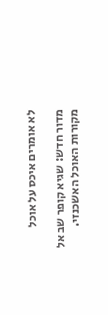לא אומרים איכס על אוכל

מדור חדש: שגיא קופר שב אל מקורות האוכל האשכנזי.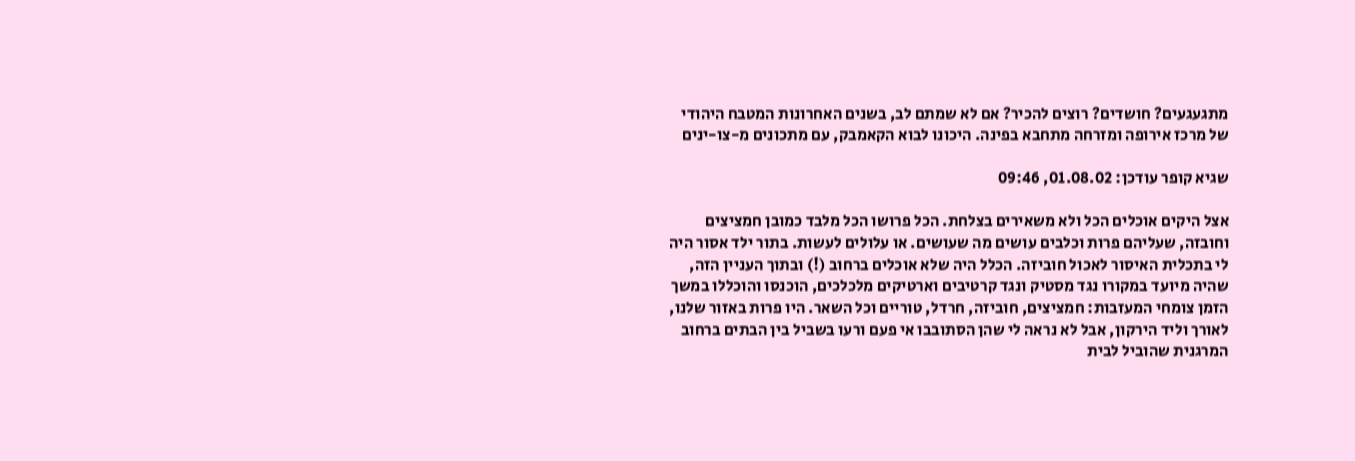מתגעגעים? חושדים? רוצים להכיר? אם לא שמתם לב, בשנים האחרונות המטבח היהודי של מרכז אירופה ומזרחה מתחבא בפינה. היכונו לבוא הקאמבק, עם מתכונים מ-צו-ינים

שגיא קופר עודכן: 01.08.02, 09:46

אצל היקים אוכלים הכל ולא משאירים בצלחת. הכל פרושו הכל מלבד כמובן חמציצים וחובזה, שעליהם פרות וכלבים עושים מה שעושים. או עלולים לעשות. בתור ילד אסור היה לי בתכלית האיסור לאכול חוביזה. הכלל היה שלא אוכלים ברחוב (!) ובתוך העניין הזה, שהיה מיועד במקורו נגד מסטיק ונגד קרטיבים וארטיקים מלכלכים, הוכנסו והוכללו במשך הזמן צומחי המעזבות: חמציצים, חוביזה, חרדל, טוריים וכל השאר. היו פרות באזור שלנו, לאורך וליד הירקון, אבל לא נראה לי שהן הסתובבו אי פעם ורעו בשביל בין הבתים ברחוב המרגנית שהוביל לבית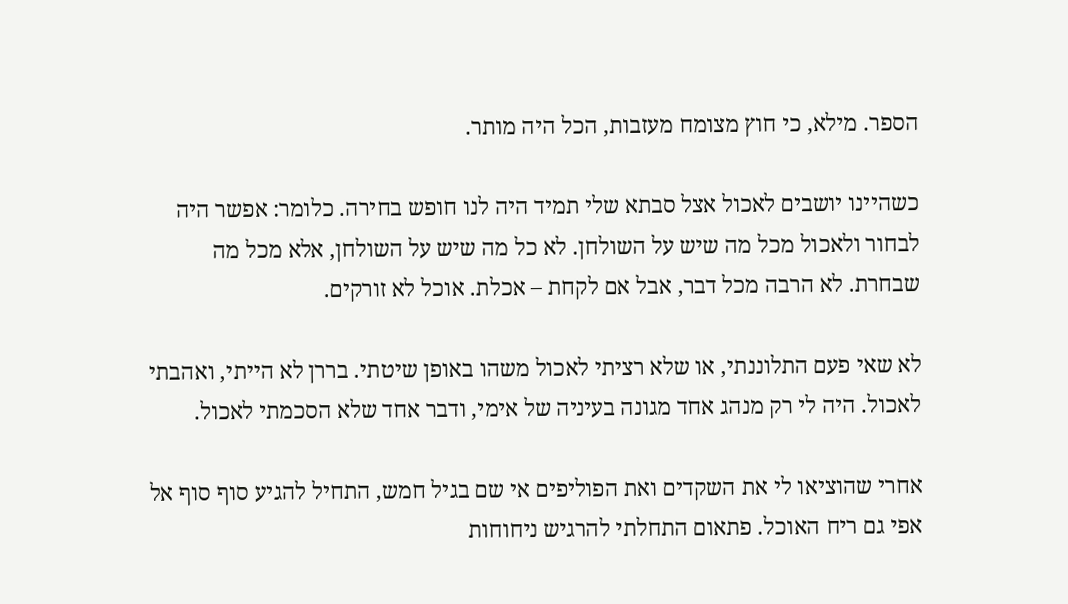הספר. מילא, כי חוץ מצומח מעזבות, הכל היה מותר.

כשהיינו יושבים לאכול אצל סבתא שלי תמיד היה לנו חופש בחירה. כלומר: אפשר היה לבחור ולאכול מכל מה שיש על השולחן. לא כל מה שיש על השולחן, אלא מכל מה שבחרת. לא הרבה מכל דבר, אבל אם לקחת – אכלת. אוכל לא זורקים.

לא שאי פעם התלוננתי, או שלא רציתי לאכול משהו באופן שיטתי. בררן לא הייתי, ואהבתי לאכול. היה לי רק מנהג אחד מגונה בעיניה של אימי, ודבר אחד שלא הסכמתי לאכול.

אחרי שהוציאו לי את השקדים ואת הפוליפים אי שם בגיל חמש, התחיל להגיע סוף סוף אל אפי גם ריח האוכל. פתאום התחלתי להרגיש ניחוחות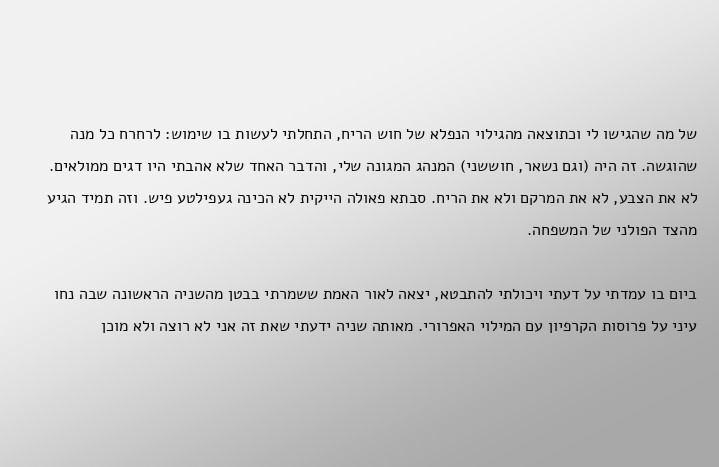של מה שהגישו לי וכתוצאה מהגילוי הנפלא של חוש הריח, התחלתי לעשות בו שימוש: לרחרח כל מנה שהוגשה. זה היה (וגם נשאר, חוששני) המנהג המגונה שלי, והדבר האחד שלא אהבתי היו דגים ממולאים. לא את הצבע, לא את המרקם ולא את הריח. סבתא פאולה הייקית לא הכינה געפילטע פיש. וזה תמיד הגיע מהצד הפולני של המשפחה.

ביום בו עמדתי על דעתי ויכולתי להתבטא, יצאה לאור האמת ששמרתי בבטן מהשניה הראשונה שבה נחו עיני על פרוסות הקרפיון עם המילוי האפרורי. מאותה שניה ידעתי שאת זה אני לא רוצה ולא מוכן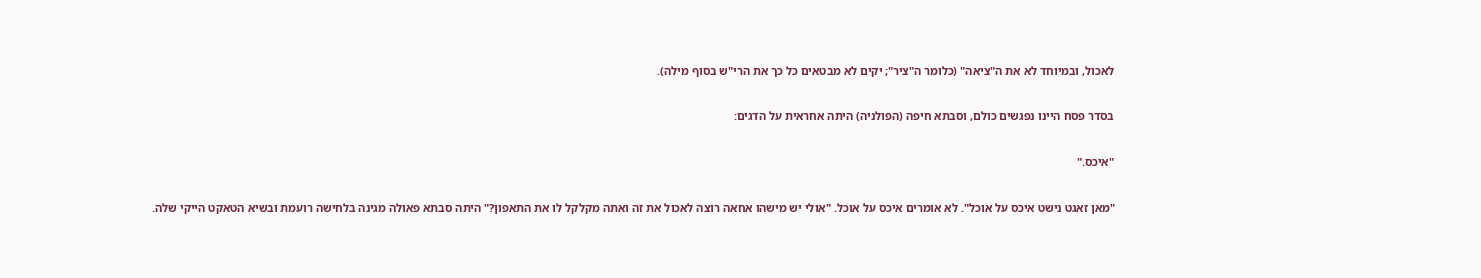לאכול, ובמיוחד לא את ה"ציאה" (כלומר ה"ציר"; יקים לא מבטאים כל כך את הרי"ש בסוף מילה).

בסדר פסח היינו נפגשים כולם, וסבתא חיפה (הפולניה) היתה אחראית על הדגים:

"איכס."

"מאן זאגט נישט איכס על אוכל". לא אומרים איכס על אוכל. "אולי יש מישהו אחאה רוצה לאכול את זה ואתה מקלקל לו את התאפון?" היתה סבתא פאולה מגינה בלחישה רועמת ובשיא הטאקט הייקי שלה.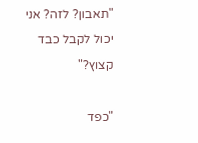"תאבון? לזה? אני יכול לקבל כבד קצוץ?"

"כפד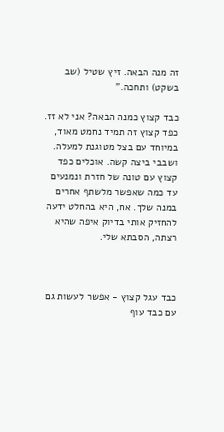זה מנה הבאה. זיץ שטיל (שב בשקט) ותחכה."

כבד קצוץ כמנה הבאה? אני לא זז. כפד קצוץ זה תמיד נחמט מאוד, במיוחד עם בצל מטוגנת למעלה. ושבבי ביצה קשה. אוכלים כפד קצוץ עם טונה של חזרת ונמנעים עד כמה שאפשר מלשתף אחרים במנה שלך. אח, היא בהחלט ידעה להחזיק אותי בדיוק איפה שהיא רצתה, הסבתא שלי.



כבד עגל קצוץ - אפשר לעשות גם עם כבד עוף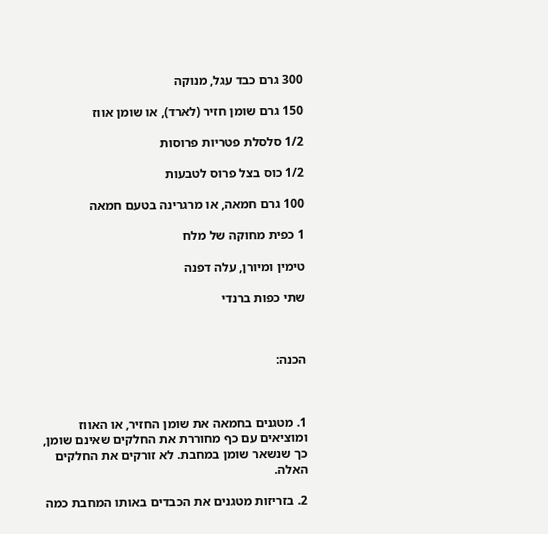300 גרם כבד עגל, מנוקה

150 גרם שומן חזיר (לארד), או שומן אווז

1/2 סלסלת פטריות פרוסות

1/2 כוס בצל פרוס לטבעות

100 גרם חמאה, או מרגרינה בטעם חמאה

1 כפית מחוקה של מלח

טימין ומיורן, עלה דפנה

שתי כפות ברנדי



הכנה:



1. מטגנים בחמאה את שומן החזיר, או האווז ומוציאים עם כף מחוררת את החלקים שאינם שומן, כך שנשאר שומן במחבת. לא זורקים את החלקים האלה.

2. בזריזות מטגנים את הכבדים באותו המחבת כמה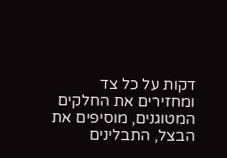דקות על כל צד ומחזירים את החלקים המטוגנים, מוסיפים את הבצל, התבלינים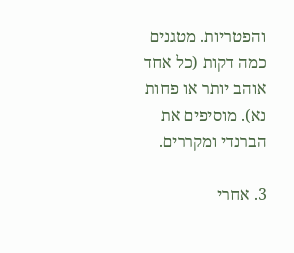והפטריות. מטגנים כמה דקות (כל אחד אוהב יותר או פחות נא). מוסיפים את הברנדי ומקררים.

3. אחרי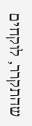שהתקרר, לוקחים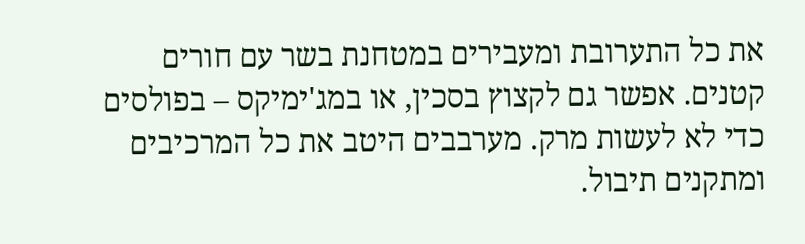את כל התערובת ומעבירים במטחנת בשר עם חורים קטנים. אפשר גם לקצוץ בסכין, או במג'ימיקס – בפולסים כדי לא לעשות מרק. מערבבים היטב את כל המרכיבים ומתקנים תיבול.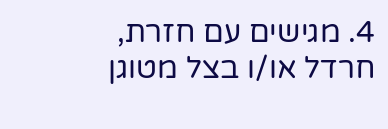4. מגישים עם חזרת, חרדל או/ו בצל מטוגן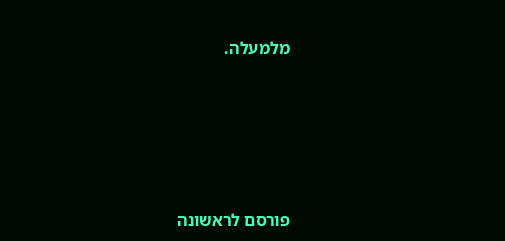מלמעלה.








פורסם לראשונה